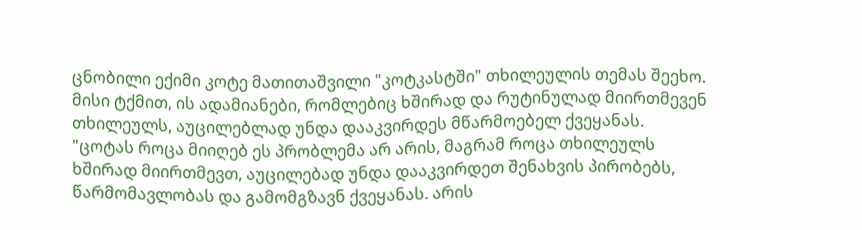ცნობილი ექიმი კოტე მათითაშვილი "კოტკასტში" თხილეულის თემას შეეხო. მისი ტქმით, ის ადამიანები, რომლებიც ხშირად და რუტინულად მიირთმევენ თხილეულს, აუცილებლად უნდა დააკვირდეს მწარმოებელ ქვეყანას.
"ცოტას როცა მიიღებ ეს პრობლემა არ არის, მაგრამ როცა თხილეულს ხშირად მიირთმევთ, აუცილებად უნდა დააკვირდეთ შენახვის პირობებს, წარმომავლობას და გამომგზავნ ქვეყანას. არის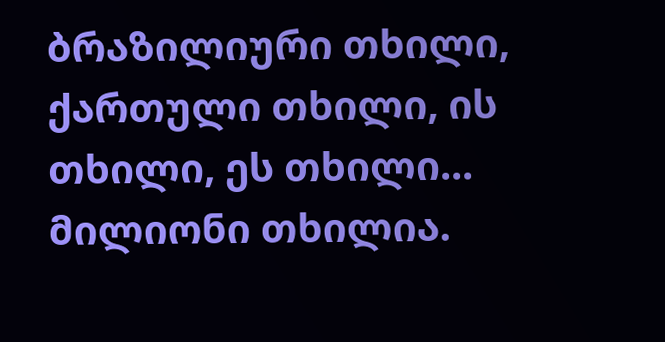ბრაზილიური თხილი, ქართული თხილი, ის თხილი, ეს თხილი... მილიონი თხილია.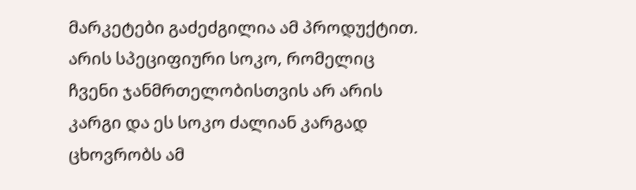მარკეტები გაძეძგილია ამ პროდუქტით. არის სპეციფიური სოკო, რომელიც ჩვენი ჯანმრთელობისთვის არ არის კარგი და ეს სოკო ძალიან კარგად ცხოვრობს ამ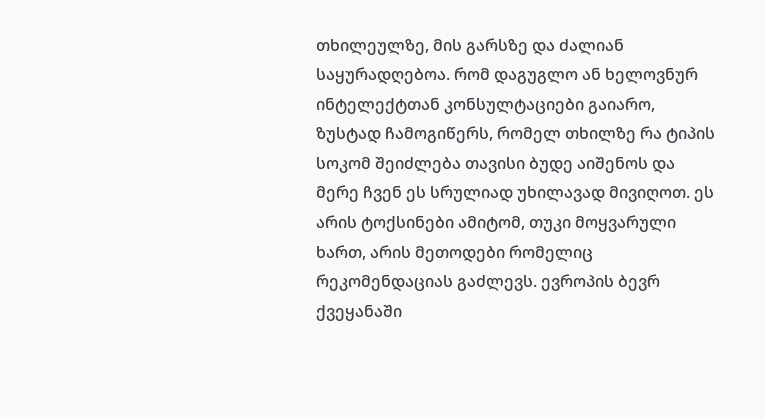თხილეულზე, მის გარსზე და ძალიან საყურადღებოა. რომ დაგუგლო ან ხელოვნურ ინტელექტთან კონსულტაციები გაიარო, ზუსტად ჩამოგიწერს, რომელ თხილზე რა ტიპის სოკომ შეიძლება თავისი ბუდე აიშენოს და მერე ჩვენ ეს სრულიად უხილავად მივიღოთ. ეს არის ტოქსინები ამიტომ, თუკი მოყვარული ხართ, არის მეთოდები რომელიც რეკომენდაციას გაძლევს. ევროპის ბევრ ქვეყანაში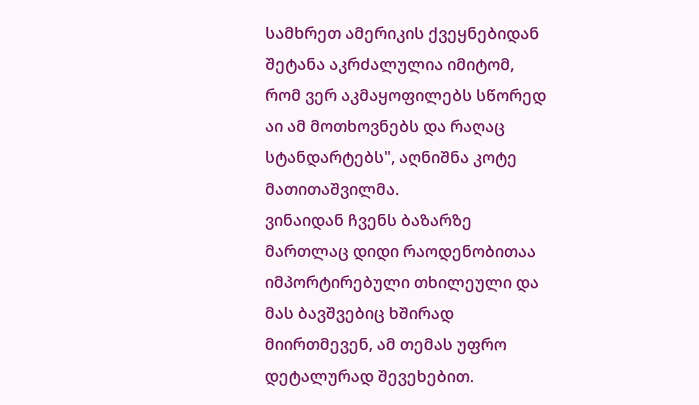სამხრეთ ამერიკის ქვეყნებიდან შეტანა აკრძალულია იმიტომ, რომ ვერ აკმაყოფილებს სწორედ აი ამ მოთხოვნებს და რაღაც სტანდარტებს", აღნიშნა კოტე მათითაშვილმა.
ვინაიდან ჩვენს ბაზარზე მართლაც დიდი რაოდენობითაა იმპორტირებული თხილეული და მას ბავშვებიც ხშირად მიირთმევენ, ამ თემას უფრო დეტალურად შევეხებით.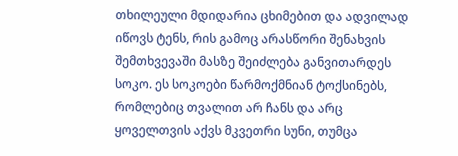თხილეული მდიდარია ცხიმებით და ადვილად იწოვს ტენს, რის გამოც არასწორი შენახვის შემთხვევაში მასზე შეიძლება განვითარდეს სოკო. ეს სოკოები წარმოქმნიან ტოქსინებს, რომლებიც თვალით არ ჩანს და არც ყოველთვის აქვს მკვეთრი სუნი, თუმცა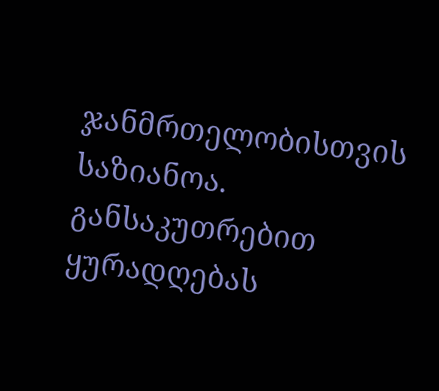ჯანმრთელობისთვის საზიანოა. განსაკუთრებით ყურადღებას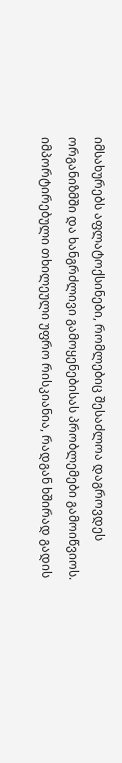იმსახურებს აფლატოქსინები, რომლებიც შესაძლოა დაგროვდეს ორგანიზმში და ხანგრძლივი გამოყენებისას პრობლემები გამოიწვიოს. იმპორტირებული თხილეული უფრო რისკიანია, რადგან ხშირად გადის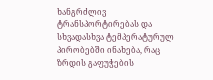ხანგრძლივ ტრანსპორტირებას და სხვადასხვა ტემპერატურულ პირობებში ინახება, რაც ზრდის გაფუჭების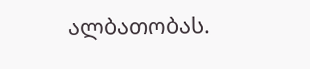ალბათობას.